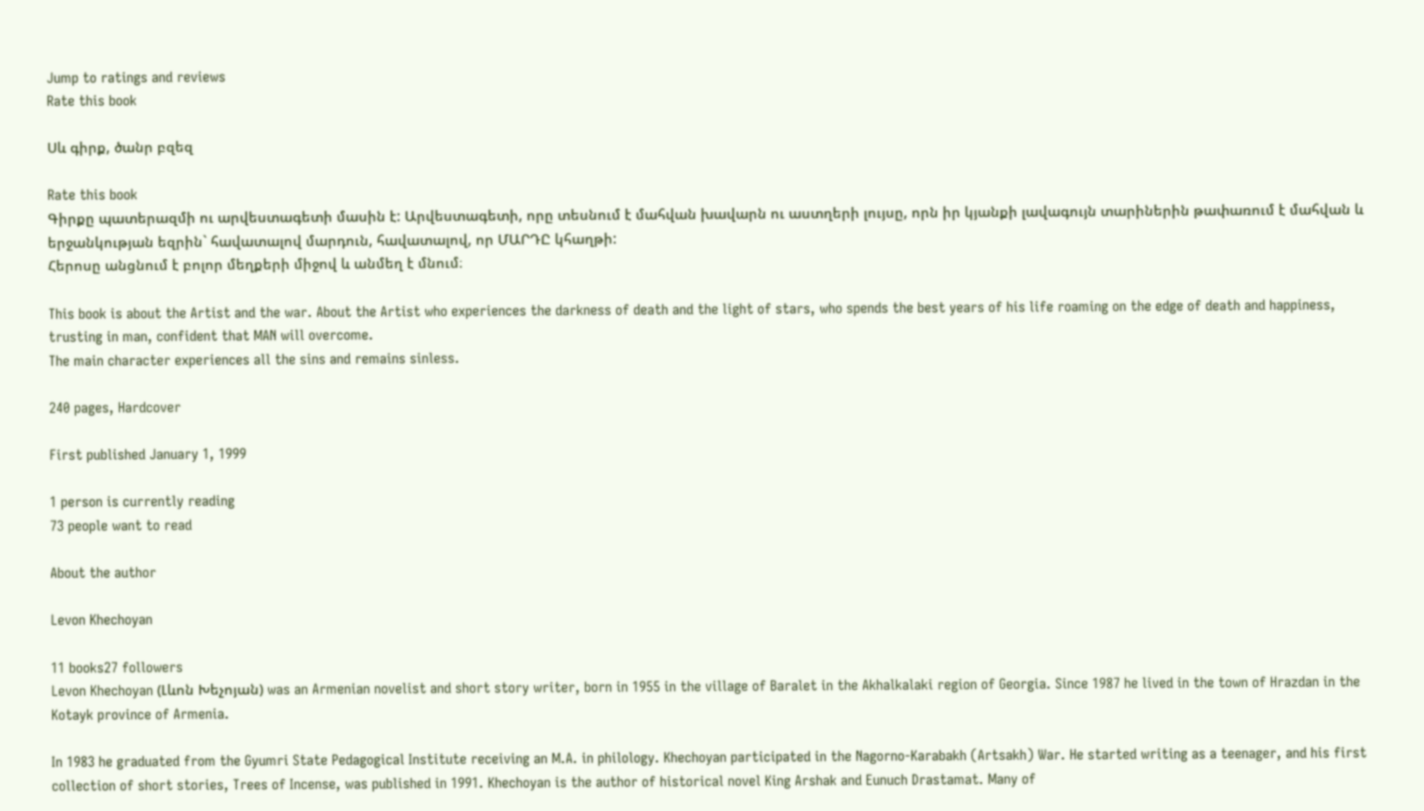Jump to ratings and reviews
Rate this book

Սև գիրք, ծանր բզեզ

Rate this book
Գիրքը պատերազմի ու արվեստագետի մասին է: Արվեստագետի, որը տեսնում է մահվան խավարն ու աստղերի լույսը, որն իր կյանքի լավագույն տարիներին թափառում է մահվան և երջանկության եզրին` հավատալով մարդուն, հավատալով, որ ՄԱՐԴԸ կհաղթի:
Հերոսը անցնում է բոլոր մեղքերի միջով և անմեղ է մնում։

This book is about the Artist and the war. About the Artist who experiences the darkness of death and the light of stars, who spends the best years of his life roaming on the edge of death and happiness, trusting in man, confident that MAN will overcome.
The main character experiences all the sins and remains sinless.

240 pages, Hardcover

First published January 1, 1999

1 person is currently reading
73 people want to read

About the author

Levon Khechoyan

11 books27 followers
Levon Khechoyan (Լևոն Խեչոյան) was an Armenian novelist and short story writer, born in 1955 in the village of Baralet in the Akhalkalaki region of Georgia. Since 1987 he lived in the town of Hrazdan in the Kotayk province of Armenia.

In 1983 he graduated from the Gyumri State Pedagogical Institute receiving an M.A. in philology. Khechoyan participated in the Nagorno-Karabakh (Artsakh) War. He started writing as a teenager, and his first collection of short stories, Trees of Incense, was published in 1991. Khechoyan is the author of historical novel King Arshak and Eunuch Drastamat. Many of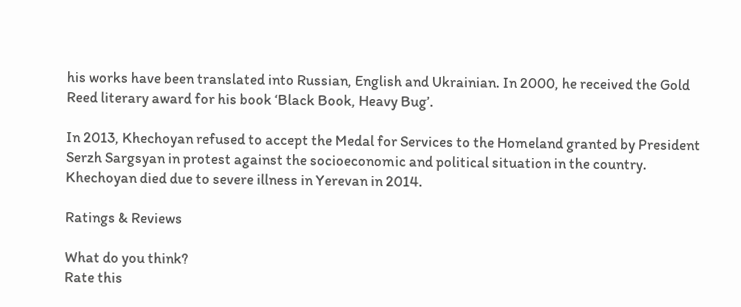his works have been translated into Russian, English and Ukrainian. In 2000, he received the Gold Reed literary award for his book ‘Black Book, Heavy Bug’.

In 2013, Khechoyan refused to accept the Medal for Services to the Homeland granted by President Serzh Sargsyan in protest against the socioeconomic and political situation in the country. Khechoyan died due to severe illness in Yerevan in 2014.

Ratings & Reviews

What do you think?
Rate this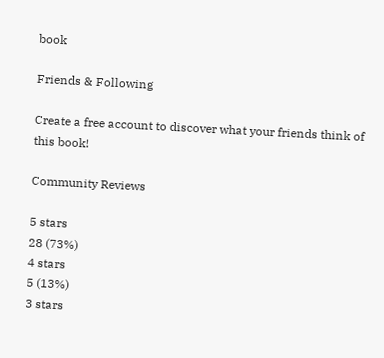book

Friends & Following

Create a free account to discover what your friends think of this book!

Community Reviews

5 stars
28 (73%)
4 stars
5 (13%)
3 stars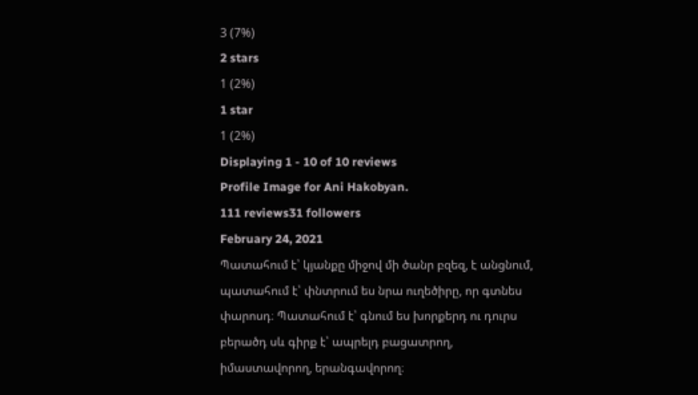3 (7%)
2 stars
1 (2%)
1 star
1 (2%)
Displaying 1 - 10 of 10 reviews
Profile Image for Ani Hakobyan.
111 reviews31 followers
February 24, 2021
Պատահում է՝ կյանքը միջով մի ծանր բզեզ, է անցնում, պատահում է՝ փնտրում ես նրա ուղեծիրը, որ գտնես փարոսդ։ Պատահում է՝ գնում ես խորքերդ ու դուրս բերածդ սև գիրք է՝ ապրելդ բացատրող, իմաստավորող, երանգավորող։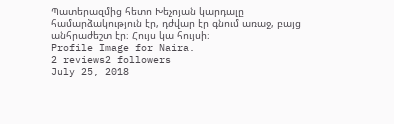Պատերազմից հետո Խեչոյան կարդալը համարձակություն էր, դժվար էր գնում առաջ, բայց անհրաժեշտ էր։ Հույս կա հույսի։
Profile Image for Naira.
2 reviews2 followers
July 25, 2018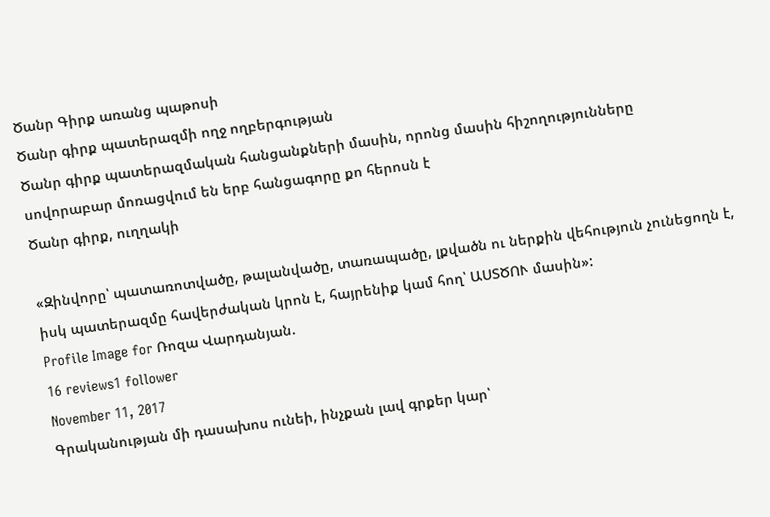Ծանր Գիրք առանց պաթոսի
Ծանր գիրք պատերազմի ողջ ողբերգության
Ծանր գիրք պատերազմական հանցանքների մասին, որոնց մասին հիշողությունները սովորաբար մոռացվում են երբ հանցագորը քո հերոսն է
Ծանր գիրք, ուղղակի

«Զինվորը՝ պատառոտվածը, թալանվածը, տառապածը, լքվածն ու ներքին վեհություն չունեցողն է, իսկ պատերազմը հավերժական կրոն է, հայրենիք կամ հող՝ ԱՍՏԾՈՒ մասին»:
Profile Image for Ռոզա Վարդանյան.
16 reviews1 follower
November 11, 2017
Գրականության մի դասախոս ունեի, ինչքան լավ գրքեր կար՝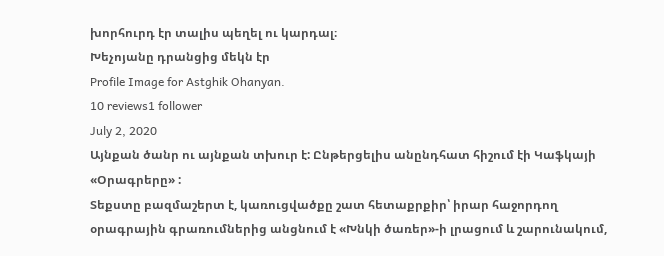խորհուրդ էր տալիս պեղել ու կարդալ։
Խեչոյանը դրանցից մեկն էր
Profile Image for Astghik Ohanyan.
10 reviews1 follower
July 2, 2020
Այնքան ծանր ու այնքան տխուր է: Ընթերցելիս անընդհատ հիշում էի Կաֆկայի «Օրագրերը» :
Տեքստը բազմաշերտ է, կառուցվածքը շատ հետաքրքիր՝ իրար հաջորդող օրագրային գրառումներից անցնում է «Խնկի ծառեր»-ի լրացում և շարունակում,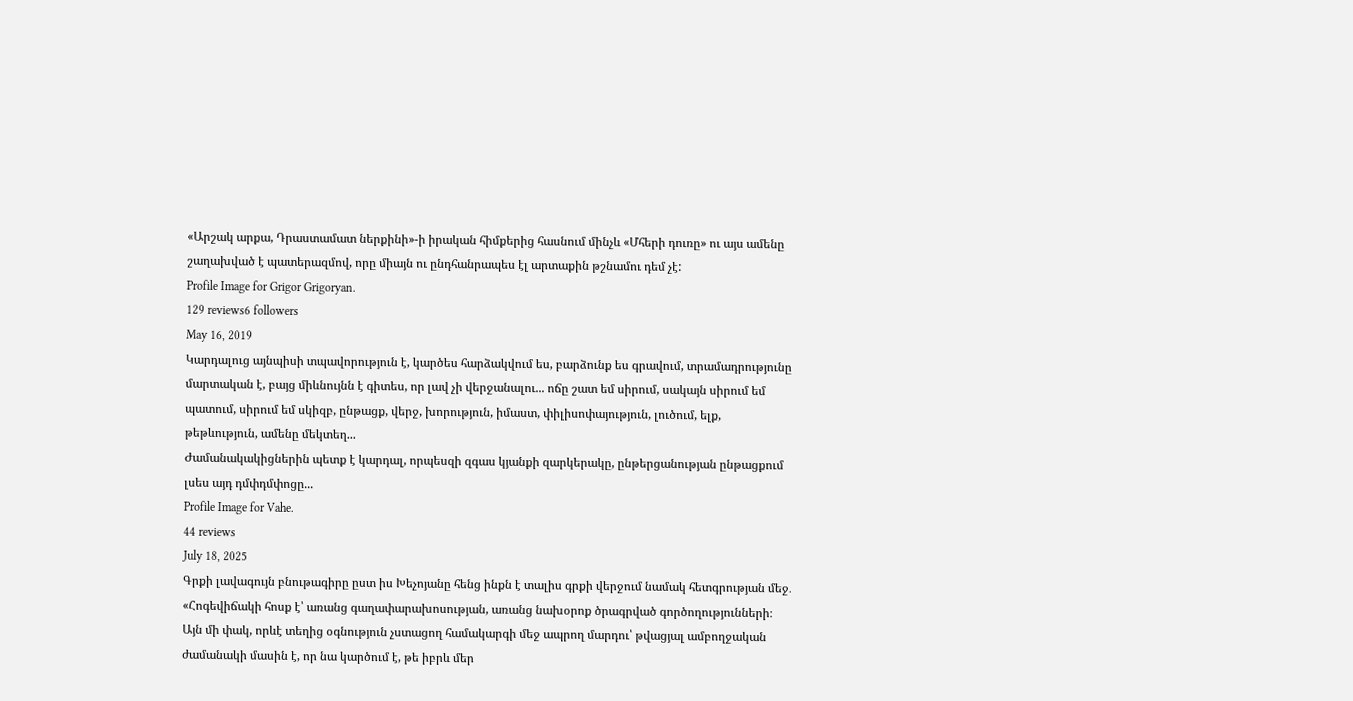«Արշակ արքա, Դրաստամատ ներքինի»-ի իրական հիմքերից հասնում մինչև «Մհերի դուռը» ու այս ամենը շաղախված է պատերազմով, որը միայն ու ընդհանրապես էլ արտաքին թշնամու դեմ չէ:
Profile Image for Grigor Grigoryan.
129 reviews6 followers
May 16, 2019
Կարդալուց այնպիսի տպավորություն է, կարծես հարձակվում ես, բարձունք ես գրավում, տրամադրությունը մարտական է, բայց միևնույնն է գիտես, որ լավ չի վերջանալու... ոճը շատ եմ սիրում, սակայն սիրում եմ պատում, սիրում եմ սկիզբ, ընթացք, վերջ, խորություն, իմաստ, փիլիսոփայություն, լուծում, ելք, թեթևություն, ամենը մեկտեղ...
Ժամանակակիցներին պետք է կարդալ, որպեսզի զգաս կյանքի զարկերակը, ընթերցանության ընթացքում լսես այդ դմփդմփոցը...
Profile Image for Vahe.
44 reviews
July 18, 2025
Գրքի լավագույն բնութագիրը ըստ իս Խեչոյանը հենց ինքն է տալիս գրքի վերջում նամակ հետգրության մեջ․
«Հոգեվիճակի հոսք է՝ առանց գաղափարախոսության, առանց նախօրոք ծրագրված գործողությունների։ Այն մի փակ, որևէ տեղից օգնություն չստացող համակարգի մեջ ապրող մարդու՝ թվացյալ ամբողջական ժամանակի մասին է, որ նա կարծում է, թե իբրև մեր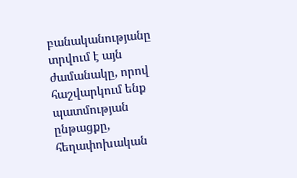բանականությանը տրվում է այն ժամանակը, որով հաշվարկում ենք պատմության ընթացքը, հեղափոխական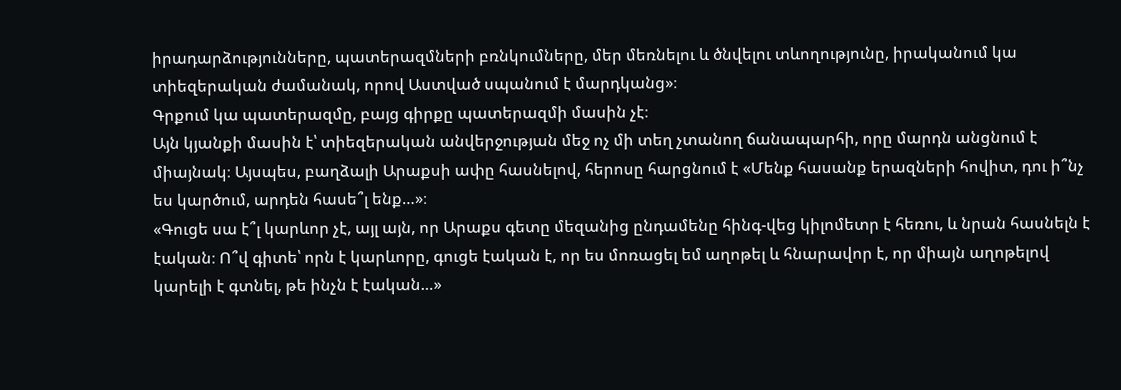իրադարձությունները, պատերազմների բռնկումները, մեր մեռնելու և ծնվելու տևողությունը, իրականում կա տիեզերական ժամանակ, որով Աստված սպանում է մարդկանց»։
Գրքում կա պատերազմը, բայց գիրքը պատերազմի մասին չէ։
Այն կյանքի մասին է՝ տիեզերական անվերջության մեջ ոչ մի տեղ չտանող ճանապարհի, որը մարդն անցնում է միայնակ։ Այսպես, բաղձալի Արաքսի ափը հասնելով, հերոսը հարցնում է «Մենք հասանք երազների հովիտ, դու ի՞նչ ես կարծում, արդեն հասե՞լ ենք…»։
«Գուցե սա է՞լ կարևոր չէ, այլ այն, որ Արաքս գետը մեզանից ընդամենը հինգ-վեց կիլոմետր է հեռու, և նրան հասնելն է էական։ Ո՞վ գիտե՝ որն է կարևորը, գուցե էական է, որ ես մոռացել եմ աղոթել և հնարավոր է, որ միայն աղոթելով կարելի է գտնել, թե ինչն է էական…»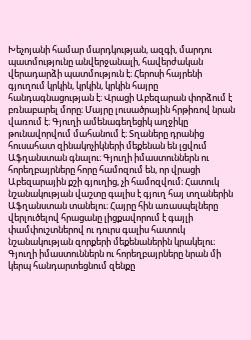Խեչոյանի համար մարդկության, ազգի, մարդու պատմությունը անվերջանալի, հավերժական վերադարձի պատմություն է։ Հերոսի հայրենի գյուղում կրկին, կրկին, կրկին հայրը հանդագնացության է։ Վրացի Աբեզարան փորձում է բռնաբարել մորը։ Մայրը լուսածրային հրթիռով նրան վառում է։ Գյուղի ամենագեղեցիկ աղջիկը թունավորվում մահանում է։ Տղաները դրանից հուսահատ զինակոչիկների մեքենան են լցվում Աֆղանստան գնալու։ Գյուղի իմաստուններն ու հորեղբայրները հորը համոզում են, որ վրացի Աբեզարային քշի գյուղից, չի համոզվում։ Հատուկ նշանակության վաշտը գալիս է գյուղ հայ տղաներին Աֆղանստան տանելու։ Հայրը հին առասպելները վերլուծելով հրացանը լիցքավորում է գայլի փամփուշտներով ու դուրս գալիս հատուկ նշանակության զորքերի մեքենաներին կրակելու։ Գյուղի իմաստուններն ու հորեղբայրները նրան մի կերպ հանդարտեցնում զենքը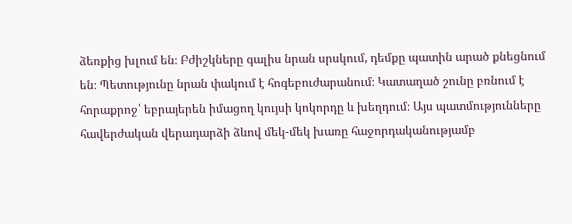ձեռքից խլում են։ Բժիշկները գալիս նրան սրսկում, դեմքը պատին արած քնեցնում են։ Պետությունը նրան փակում է հոգեբուժարանում։ Կատաղած շունը բռնում է հորաքրոջ՝ եբրայերեն իմացող կույսի կոկորդը և խեղդում։ Այս պատմությունները հավերժական վերադարձի ձևով մեկ-մեկ խառը հաջորդականությամբ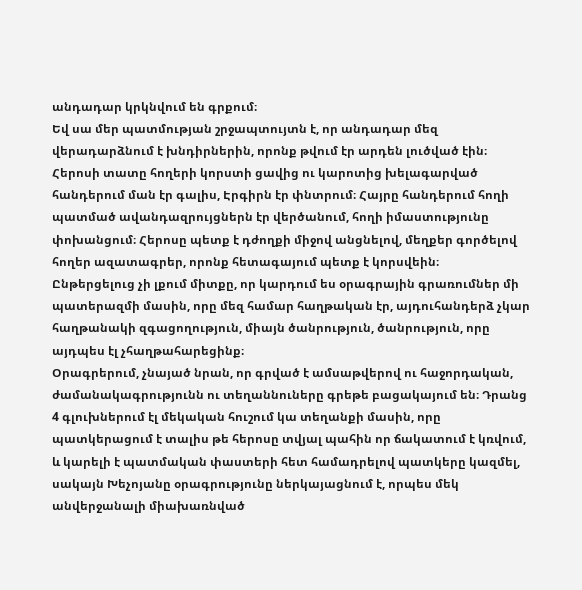անդադար կրկնվում են գրքում։
Եվ սա մեր պատմության շրջապտույտն է, որ անդադար մեզ վերադարձնում է խնդիրներին, որոնք թվում էր արդեն լուծված էին։ Հերոսի տատը հողերի կորստի ցավից ու կարոտից խելագարված հանդերում ման էր գալիս, Էրգիրն էր փնտրում։ Հայրը հանդերում հողի պատմած ավանդազրույցներն էր վերծանում, հողի իմաստությունը փոխանցում։ Հերոսը պետք է դժողքի միջով անցնելով, մեղքեր գործելով հողեր ազատագրեր, որոնք հետագայում պետք է կորսվեին։
Ընթերցելուց չի լքում միտքը, որ կարդում ես օրագրային գրառումներ մի պատերազմի մասին, որը մեզ համար հաղթական էր, այդուհանդերձ չկար հաղթանակի զգացողություն, միայն ծանրություն, ծանրություն, որը այդպես էլ չհաղթահարեցինք։
Օրագրերում, չնայած նրան, որ գրված է ամսաթվերով ու հաջորդական, ժամանակագրությունն ու տեղաննուները գրեթե բացակայում են։ Դրանց 4 գլուխներում էլ մեկական հուշում կա տեղանքի մասին, որը պատկերացում է տալիս թե հերոսը տվյալ պահին որ ճակատում է կռվում, և կարելի է պատմական փաստերի հետ համադրելով պատկերը կազմել, սակայն Խեչոյանը օրագրությունը ներկայացնում է, որպես մեկ անվերջանալի միախառնված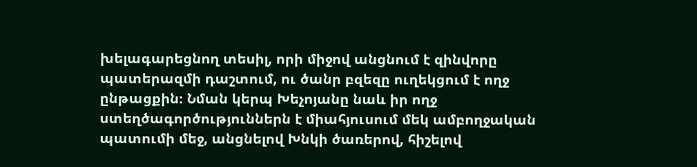խելագարեցնող տեսիլ, որի միջով անցնում է զինվորը պատերազմի դաշտում, ու ծանր բզեզը ուղեկցում է ողջ ընթացքին։ Նման կերպ Խեչոյանը նաև իր ողջ ստեղծագործություններն է միահյուսում մեկ ամբողջական պատումի մեջ, անցնելով Խնկի ծառերով, հիշելով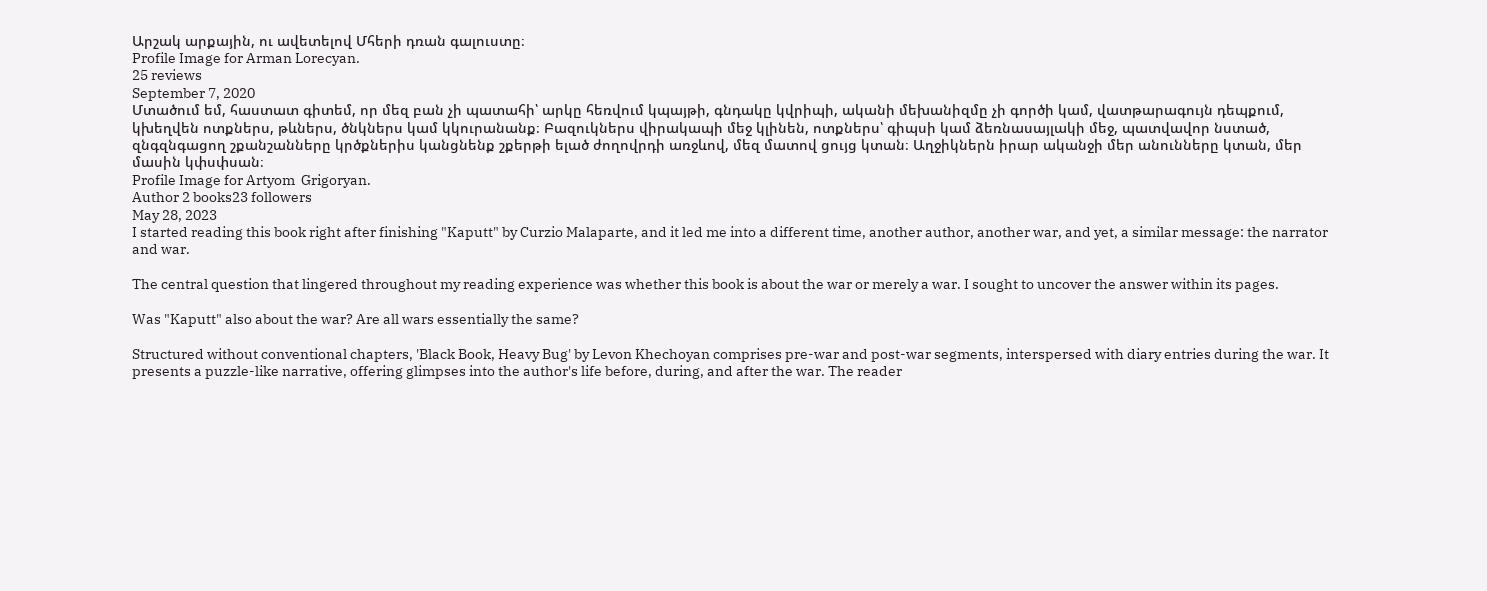Արշակ արքային, ու ավետելով Մհերի դռան գալուստը։
Profile Image for Arman Lorecyan.
25 reviews
September 7, 2020
Մտածում եմ, հաստատ գիտեմ, որ մեզ բան չի պատահի՝ արկը հեռվում կպայթի, գնդակը կվրիպի, ականի մեխանիզմը չի գործի կամ, վատթարագույն դեպքում, կխեղվեն ոտքներս, թևներս, ծնկներս կամ կկուրանանք։ Բազուկներս վիրակապի մեջ կլինեն, ոտքներս՝ գիպսի կամ ձեռնասայլակի մեջ, պատվավոր նստած, զնգզնգացող շքանշանները կրծքներիս կանցնենք շքերթի ելած ժողովրդի առջևով, մեզ մատով ցույց կտան։ Աղջիկներն իրար ականջի մեր անունները կտան, մեր մասին կփսփսան։
Profile Image for Artyom  Grigoryan.
Author 2 books23 followers
May 28, 2023
I started reading this book right after finishing "Kaputt" by Curzio Malaparte, and it led me into a different time, another author, another war, and yet, a similar message: the narrator and war.

The central question that lingered throughout my reading experience was whether this book is about the war or merely a war. I sought to uncover the answer within its pages.

Was "Kaputt" also about the war? Are all wars essentially the same?

Structured without conventional chapters, 'Black Book, Heavy Bug' by Levon Khechoyan comprises pre-war and post-war segments, interspersed with diary entries during the war. It presents a puzzle-like narrative, offering glimpses into the author's life before, during, and after the war. The reader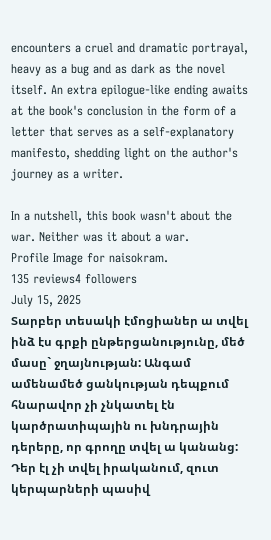encounters a cruel and dramatic portrayal, heavy as a bug and as dark as the novel itself. An extra epilogue-like ending awaits at the book's conclusion in the form of a letter that serves as a self-explanatory manifesto, shedding light on the author's journey as a writer.

In a nutshell, this book wasn't about the war. Neither was it about a war.
Profile Image for naisokram.
135 reviews4 followers
July 15, 2025
Տարբեր տեսակի էմոցիաներ ա տվել ինձ էս գրքի ընթերցանությունը, մեծ մասը` ջղայնության: Անգամ ամենամեծ ցանկության դեպքում հնարավոր չի չնկատել էն կարծրատիպային ու խնդրային դերերը, որ գրողը տվել ա կանանց: Դեր էլ չի տվել իրականում, զուտ կերպարների պասիվ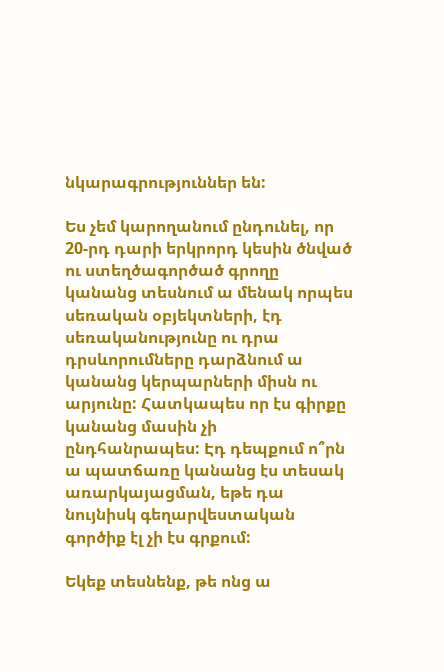նկարագրություններ են:

Ես չեմ կարողանում ընդունել, որ 20-րդ դարի երկրորդ կեսին ծնված ու ստեղծագործած գրողը կանանց տեսնում ա մենակ որպես սեռական օբյեկտների, էդ սեռականությունը ու դրա դրսևորումները դարձնում ա կանանց կերպարների միսն ու արյունը: Հատկապես որ էս գիրքը կանանց մասին չի ընդհանրապես: Էդ դեպքում ո՞րն ա պատճառը կանանց էս տեսակ առարկայացման, եթե դա նույնիսկ գեղարվեստական գործիք էլ չի էս գրքում:

Եկեք տեսնենք, թե ոնց ա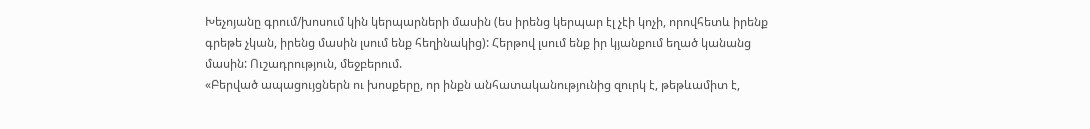Խեչոյանը գրում/խոսում կին կերպարների մասին (ես իրենց կերպար էլ չէի կոչի, որովհետև իրենք գրեթե չկան, իրենց մասին լսում ենք հեղինակից): Հերթով լսում ենք իր կյանքում եղած կանանց մասին: Ուշադրություն, մեջբերում.
«Բերված ապացույցներն ու խոսքերը, որ ինքն անհատականությունից զուրկ է, թեթևամիտ է,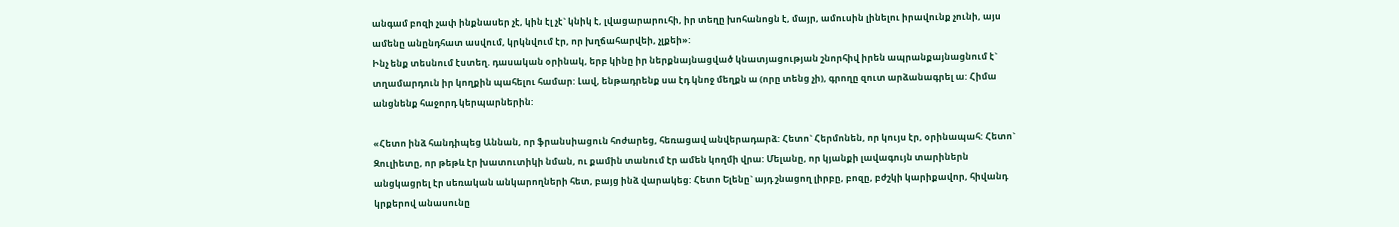անգամ բոզի չափ ինքնասեր չէ, կին էլ չէ` կնիկ է, լվացարարուհի, իր տեղը խոհանոցն է, մայր, ամուսին լինելու իրավունք չունի, այս ամենը անընդհատ ասվում, կրկնվում էր, որ խղճահարվեի, չլքեի»:
Ինչ ենք տեսնում էստեղ. դասական օրինակ, երբ կինը իր ներքնայնացված կնատյացության շնորհիվ իրեն ապրանքայնացնում է` տղամարդուն իր կողքին պահելու համար: Լավ, ենթադրենք սա էդ կնոջ մեղքն ա (որը տենց չի), գրողը զուտ արձանագրել ա: Հիմա անցնենք հաջորդ կերպարներին:

«Հետո ինձ հանդիպեց Աննան, որ ֆրանսիացուն հոժարեց, հեռացավ անվերադարձ: Հետո` Հերմոնեն, որ կույս էր, օրինապահ: Հետո` Զուլիետը, որ թեթև էր խատուտիկի նման, ու քամին տանում էր ամեն կողմի վրա: Մելանը, որ կյանքի լավագույն տարիներն անցկացրել էր սեռական անկարողների հետ, բայց ինձ վարակեց: Հետո Ելենը` այդ շնացող լիրբը, բոզը, բժշկի կարիքավոր, հիվանդ կրքերով անասունը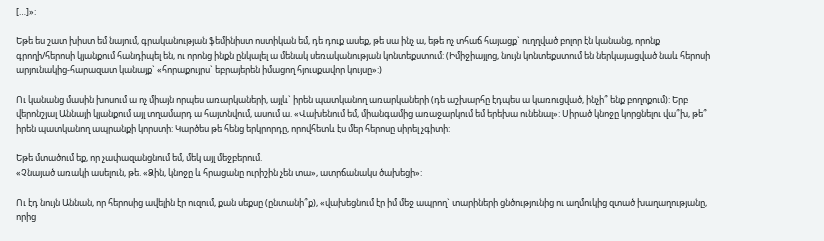[…]»:

Եթե ես շատ խիստ եմ նայում, գրականության ֆեմինիստ ոստիկան եմ, դե դուք ասեք, թե սա ինչ ա, եթե ոչ տհաճ հայացք` ուղղված բոլոր էն կանանց, որոնք գրողի/հերոսի կյանքում հանդիպել են, ու որոնց ինքն ընկալել ա մենակ սեռականության կոնտեքստում: (Իմիջիայլոց, նույն կոնտեքստում են ներկայացված նաև հերոսի արյունակից-հարազատ կանայք` «հորաքույրս` եբրայերեն իմացող հյուսքավոր կույսը»:)

Ու կանանց մասին խոսում ա ոչ միայն որպես առարկաների, այլև` իրեն պատկանող առարկաների (դե աշխարհը էդպես ա կառուցված, ինչի՞ ենք բողոքում): Երբ վերոնշյալ Աննայի կյանքում այլ տղամարդ ա հայտնվում, ասում ա. «Վախենում եմ, միանգամից առաջարկում եմ երեխա ունենալ»: Սիրած կնոջը կորցնելու վա՞խ, թե՞ իրեն պատկանող ապրանքի կորստի: Կարծես թե հենց երկրորդը, որովհետև էս մեր հերոսը սիրել չգիտի:

Եթե մտածում եք, որ չափազանցնում եմ, մեկ այլ մեջբերում.
«Չնայած առակի ասելուն, թե. «Ձին, կնոջը և հրացանը ուրիշին չեն տա», ատրճանակս ծախեցի»:

Ու էդ նույն Աննան, որ հերոսից ավելին էր ուզում, քան սեքսը (ընտանի՞ք), «վախեցնում էր իմ մեջ ապրող` տարիների ցնծությունից ու աղմուկից զտած խաղաղությանը, որից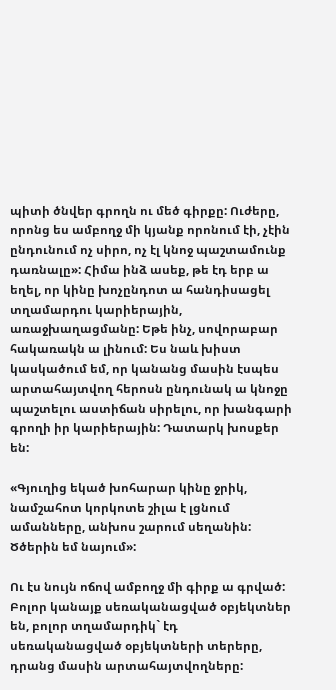պիտի ծնվեր գրողն ու մեծ գիրքը: Ուժերը, որոնց ես ամբողջ մի կյանք որոնում էի, չէին ընդունում ոչ սիրո, ոչ էլ կնոջ պաշտամունք դառնալը»: Հիմա ինձ ասեք, թե էդ երբ ա եղել, որ կինը խոչընդոտ ա հանդիսացել տղամարդու կարիերային, առաջխաղացմանը: Եթե ինչ, սովորաբար հակառակն ա լինում: Ես նաև խիստ կասկածում եմ, որ կանանց մասին էսպես արտահայտվող հերոսն ընդունակ ա կնոջը պաշտելու աստիճան սիրելու, որ խանգարի գրողի իր կարիերային: Դատարկ խոսքեր են:

«Գյուղից եկած խոհարար կինը ջրիկ, նամշահոտ կորկոտե շիլա է լցնում ամանները, անխոս շարում սեղանին: Ծծերին եմ նայում»:

Ու էս նույն ոճով ամբողջ մի գիրք ա գրված: Բոլոր կանայք սեռականացված օբյեկտներ են, բոլոր տղամարդիկ` էդ սեռականացված օբյեկտների տերերը, դրանց մասին արտահայտվողները: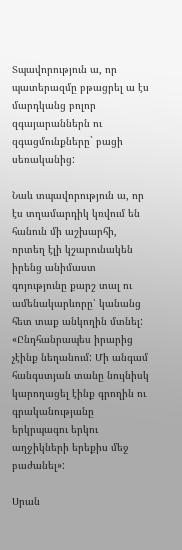Տպավորություն ա, որ պատերազմը բթացրել ա էս մարդկանց բոլոր զգայարաններն ու զգացմունքները` բացի սեռականից:

Նաև տպավորություն ա, որ էս տղամարդիկ կռվում են հանուն մի աշխարհի, որտեղ էլի կշարունակեն իրենց անիմաստ գոյությունը քարշ տալ ու ամենակարևորը՝ կանանց հետ տաք անկողին մտնել:
«Ընդհանրապես իրարից չէինք նեղանում: Մի անգամ հանգստյան տանը նույնիսկ կարողացել էինք գրողին ու գրականությանը երկրպագու երկու աղջիկների երեքիս մեջ բաժանել»:

Սրան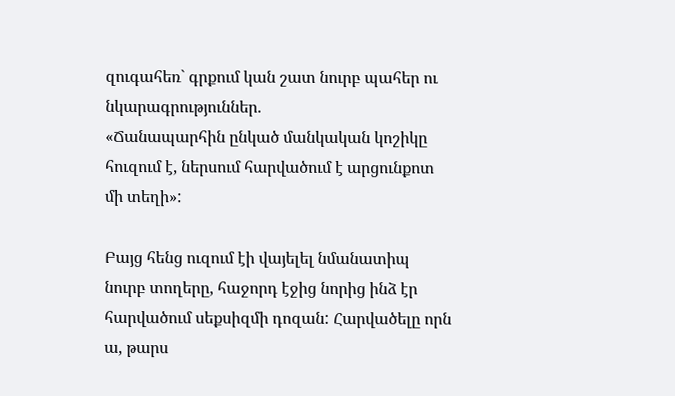զուգահեռ` գրքում կան շատ նուրբ պահեր ու նկարագրություններ.
«Ճանապարհին ընկած մանկական կոշիկը հուզում է, ներսում հարվածում է արցունքոտ մի տեղի»:

Բայց հենց ուզում էի վայելել նմանատիպ նուրբ տողերը, հաջորդ էջից նորից ինձ էր հարվածում սեքսիզմի դոզան: Հարվածելը որն ա, թարս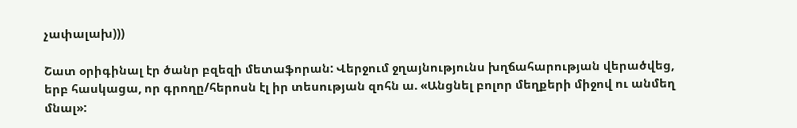չափալախ)))

Շատ օրիգինալ էր ծանր բզեզի մետաֆորան: Վերջում ջղայնությունս խղճահարության վերածվեց, երբ հասկացա, որ գրողը/հերոսն էլ իր տեսության զոհն ա. «Անցնել բոլոր մեղքերի միջով ու անմեղ մնալ»: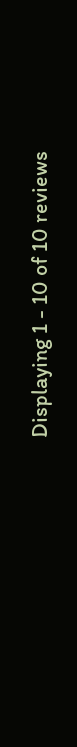Displaying 1 - 10 of 10 reviews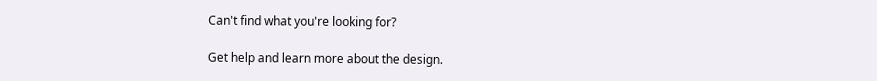Can't find what you're looking for?

Get help and learn more about the design.